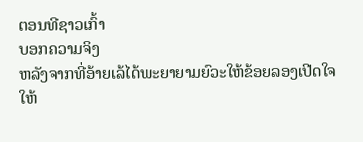ຕອນທີຊາວເກົ້າ
ບອກຄວາມຈິງ
ຫລັງຈາກທີ່ອ້າຍເລ້ໄດ້ພະຍາຍາມຍົວະໃຫ້ຂ້ອຍລອງເປີດໃຈໃຫ້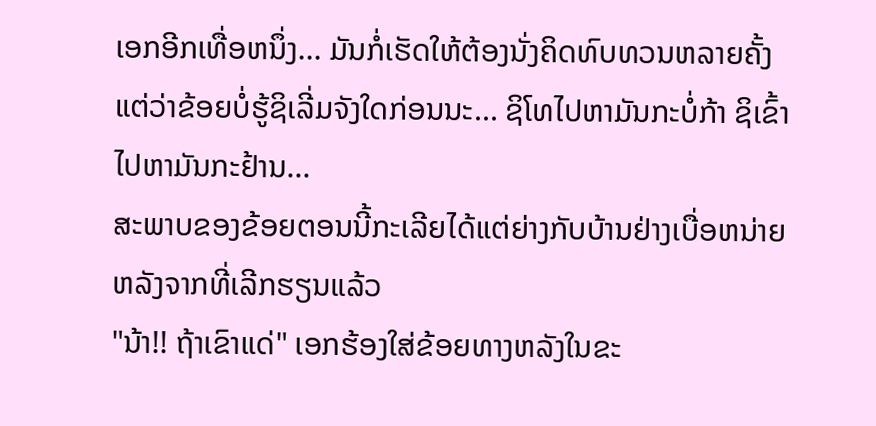ເອກອີກເທື່ອຫນຶ່ງ... ມັນກໍ່ເຮັດໃຫ້ຕ້ອງນັ່ງຄິດທົບທວນຫລາຍຄັ້ງ ແຕ່ວ່າຂ້ອຍບໍ່ຮູ້ຊິເລີ່ມຈັງໃດກ່ອນນະ... ຊິໂທໄປຫາມັນກະບໍ່ກ້າ ຊິເຂົ້າໄປຫາມັນກະຢ້ານ...
ສະພາບຂອງຂ້ອຍຕອນນີ້ກະເລີຍໄດ້ແຕ່ຍ່າງກັບບ້ານຢ່າງເບື່ອຫນ່າຍຫລັງຈາກທີ່ເລີກຮຽນແລ້ວ
"ນ້າ!! ຖ້າເຂົາແດ່" ເອກຮ້ອງໃສ່ຂ້ອຍທາງຫລັງໃນຂະ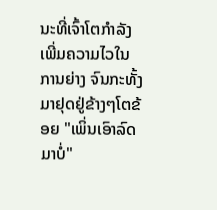ນະທີ່ເຈົ້າໂຕກຳລັງເພີ່ມຄວາມໄວໃນການຍ່າງ ຈົນກະທັ້ງມາຢຸດຢູ່ຂ້າງໆໂຕຂ້ອຍ "ເພິ່ນເອົາລົດມາບໍ່"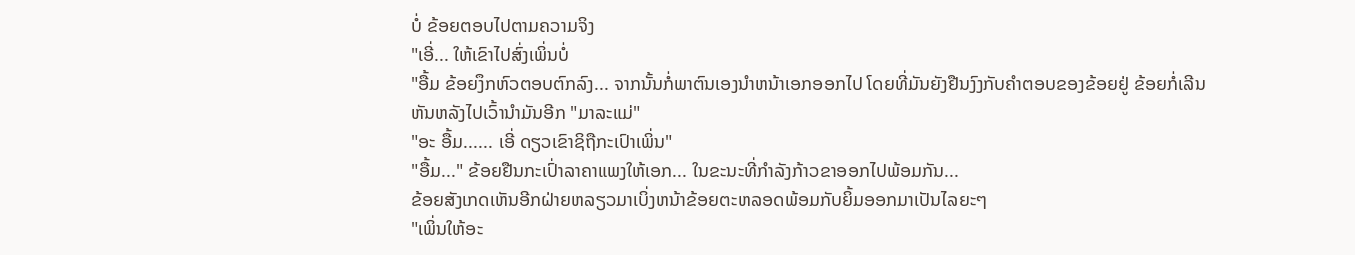ບໍ່ ຂ້ອຍຕອບໄປຕາມຄວາມຈິງ
"ເອີ່... ໃຫ້ເຂົາໄປສົ່ງເພິ່ນບໍ່
"ອື້ມ ຂ້ອຍງຶກຫົວຕອບຕົກລົງ... ຈາກນັ້ນກໍ່ພາຕົນເອງນຳຫນ້າເອກອອກໄປ ໂດຍທີ່ມັນຍັງຢືນງົງກັບຄຳຕອບຂອງຂ້ອຍຢູ່ ຂ້ອຍກໍ່ເລີນຫັນຫລັງໄປເວົ້ານຳມັນອີກ "ມາລະແມ່"
"ອະ ອື້ມ...... ເອີ່ ດຽວເຂົາຊິຖືກະເປົາເພິ່ນ"
"ອື້ມ..." ຂ້ອຍຢືນກະເປົ່າລາຄາແພງໃຫ້ເອກ... ໃນຂະນະທີ່ກຳລັງກ້າວຂາອອກໄປພ້ອມກັນ...
ຂ້ອຍສັງເກດເຫັນອີກຝ່າຍຫລຽວມາເບິ່ງຫນ້າຂ້ອຍຕະຫລອດພ້ອມກັບຍິ້ມອອກມາເປັນໄລຍະໆ
"ເພິ່ນໃຫ້ອະ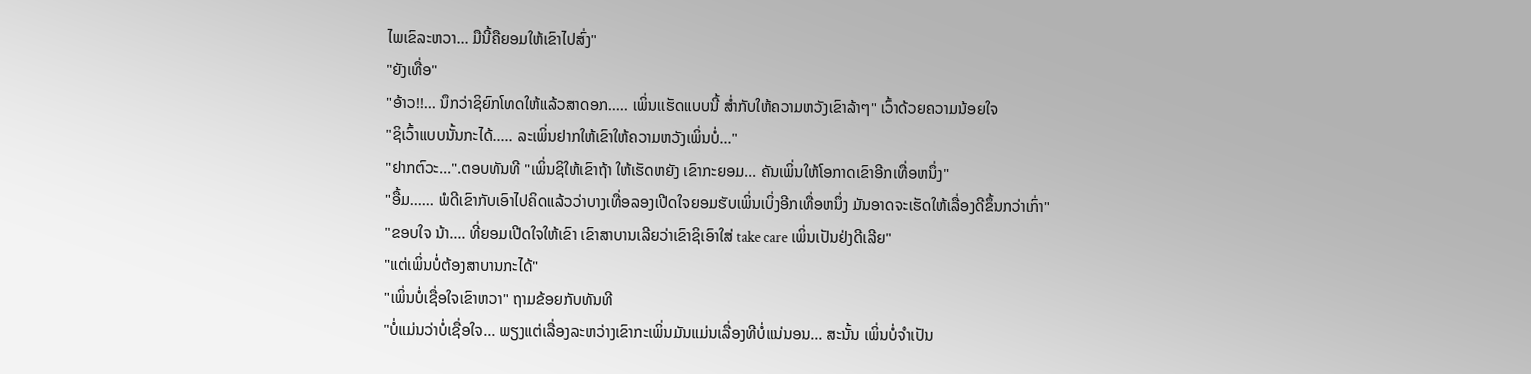ໄພເຂົລະຫວາ... ມືນີ້ຄືຍອມໃຫ້ເຂົາໄປສົ່ງ"
"ຍັງເທື່ອ"
"ອ້າວ!!... ນຶກວ່າຊິຍົກໂທດໃຫ້ແລ້ວສາດອກ..... ເພິ່ນເເຮັດແບບນີ້ ສ່ຳກັບໃຫ້ຄວາມຫວັງເຂົາລ້າໆ" ເວົ້າດ້ວຍຄວາມນ້ອຍໃຈ
"ຊິເວົ້າແບບນັ້ນກະໄດ້..... ລະເພິ່ນຢາກໃຫ້ເຂົາໃຫ້ຄວາມຫວັງເພິ່ນບໍ່..."
"ຢາກຕົວະ...".ຕອບທັນທີ "ເພິ່ນຊິໃຫ້ເຂົາຖ້າ ໃຫ້ເຮັດຫຍັງ ເຂົາກະຍອມ... ຄັນເພິ່ນໃຫ້ໂອກາດເຂົາອີກເທື່ອຫນຶ່ງ"
"ອື້ມ...... ພໍດີເຂົາກັບເອົາໄປຄິດແລ້ວວ່າບາງເທື່ອລອງເປີດໃຈຍອມຮັບເພິ່ນເບິ່ງອີກເທື່ອຫນຶ່ງ ມັນອາດຈະເຮັດໃຫ້ເລື່ອງດີຂຶ້ນກວ່າເກົ່າ"
"ຂອບໃຈ ນ້າ.... ທີ່ຍອມເປີດໃຈໃຫ້ເຂົາ ເຂົາສາບານເລີຍວ່າເຂົາຊິເອົາໃສ່ take care ເພິ່ນເປັນຢ່ງດີເລີຍ"
"ແຕ່ເພິ່ນບໍ່ຕ້ອງສາບານກະໄດ້"
"ເພິ່ນບໍ່ເຊື່ອໃຈເຂົາຫວາ" ຖາມຂ້ອຍກັບທັນທີ
"ບໍ່ແມ່ນວ່າບໍ່ເຊື່ອໃຈ... ພຽງແຕ່ເລື່ອງລະຫວ່າງເຂົາກະເພິ່ນມັນແມ່ນເລື່ອງທີບໍ່ແນ່ນອນ... ສະນັ້ນ ເພິ່ນບໍ່ຈຳເປັນ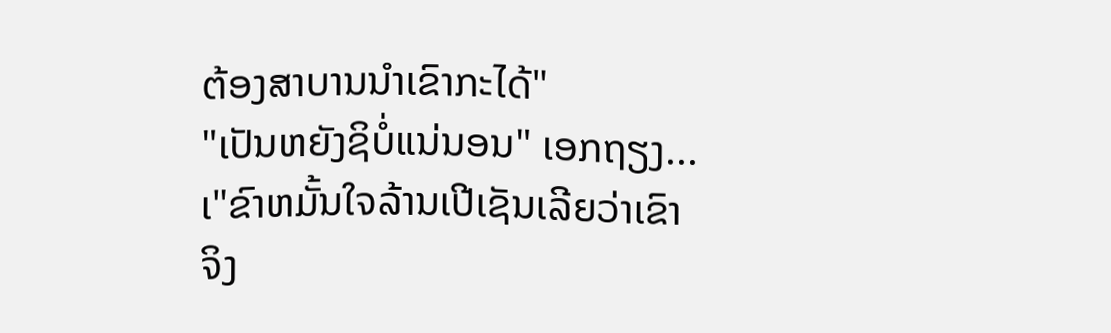ຕ້ອງສາບານນຳເຂົາກະໄດ້"
"ເປັນຫຍັງຊິບໍ່ແນ່ນອນ" ເອກຖຽງ... ເ"ຂົາຫມັ້ນໃຈລ້ານເປີເຊັນເລີຍວ່າເຂົາຈິງ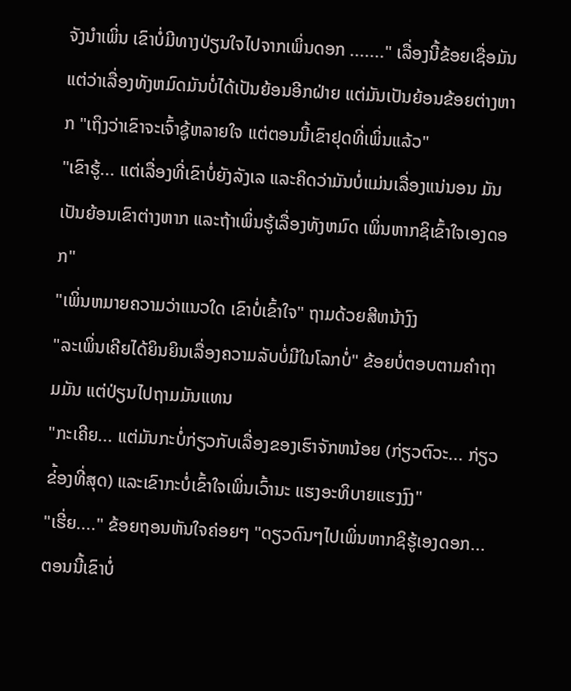ຈັງນຳເພິ່ນ ເຂົາບໍ່ມີທາງປ່ຽນໃຈໄປຈາກເພິ່ນດອກ ......." ເລື່ອງນີ້ຂ້ອຍເຊື່ອມັນ ແຕ່ວ່າເລື່ອງທັງຫມົດມັນບໍ່ໄດ້ເປັນຍ້ອນອີກຝ່າຍ ແຕ່ມັນເປັນຍ້ອນຂ້ອຍຕ່າງຫາກ "ເຖິງວ່າເຂົາຈະເຈົ້າຊູ້ຫລາຍໃຈ ແຕ່ຕອນນີ້ເຂົາຢຸດທີ່ເພິ່ນແລ້ວ"
"ເຂົາຮູ້... ແຕ່ເລື່ອງທີ່ເຂົາບໍ່ຍັງລັງເລ ແລະຄິດວ່າມັນບໍ່ແມ່ນເລື່ອງແນ່ນອນ ມັນເປັນຍ້ອນເຂົາຕ່າງຫາກ ແລະຖ້າເພິ່ນຮູ້ເລື່ອງທັງຫມົດ ເພິ່ນຫາກຊິເຂົ້າໃຈເອງດອກ"
"ເພິ່ນຫມາຍຄວາມວ່າແນວໃດ ເຂົາບໍ່ເຂົ້າໃຈ" ຖາມດ້ວຍສີຫນ້າງົງ
"ລະເພິ່ນເຄີຍໄດ້ຍິນຍິນເລື່ອງຄວາມລັບບໍ່ມີໃນໂລກບໍ່" ຂ້ອຍບໍ່ຕອບຕາມຄຳຖາມມັນ ແຕ່ປ່ຽນໄປຖາມມັນແທນ
"ກະເຄີຍ... ແຕ່ມັນກະບໍ່ກ່ຽວກັບເລື່ອງຂອງເຮົາຈັກຫນ້ອຍ (ກ່ຽວຕົວະ... ກ່ຽວຂ່້ອງທີ່ສຸດ) ແລະເຂົາກະບໍ່ເຂົ້າໃຈເພິ່ນເວົ້ານະ ແຮງອະທິບາຍແຮງງົງ"
"ເຮີ່ຍ...." ຂ້ອຍຖອນຫັນໃຈຄ່ອຍໆ "ດຽວດົນໆໄປເພິ່ນຫາກຊິຮູ້ເອງດອກ... ຕອນນີ້ເຂົາບໍ່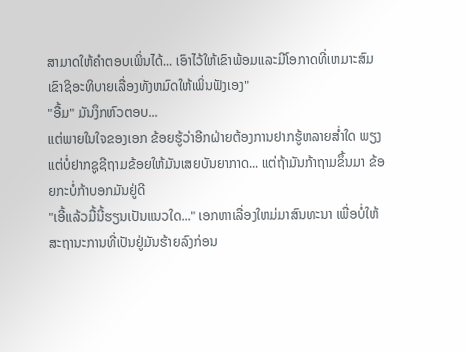ສາມາດໃຫ້ຄຳຕອບເພິ່ນໄດ້... ເອົາໄວ້ໃຫ້ເຂົາພ້ອມແລະມີໂອກາດທີ່ເຫມາະສົມ ເຂົາຊິອະທິບາຍເລື່ອງທັງຫມົດໃຫ້ເພິ່ນຟັງເອງ"
"ອື້ມ" ມັນງຶກຫົວຕອບ...
ແຕ່ພາຍໃນໃຈຂອງເອກ ຂ້ອຍຮູ້ວ່າອີກຝ່າຍຕ້ອງການຢາກຮູ້ຫລາຍສ່ຳໃດ ພຽງແຕ່ບໍ່ຢາກຊູຊີຖາມຂ້ອຍໃຫ້ມັນເສຍບັນຍາກາດ... ແຕ່ຖ້າມັນກ້າຖາມຂຶ້ນມາ ຂ້ອຍກະບໍ່ກ້າບອກມັນຢູ່ດີ
"ເອີ້ແລ້ວມື້ນີ້ຮຽນເປັນແນວໃດ..." ເອກຫາເລື່ອງໃຫມ່ມາສົນທະນາ ເພື່ອບໍ່ໃຫ້ສະຖານະການທີ່ເປັນຢູ່ມັນຮ້າຍລົງກ່ອນ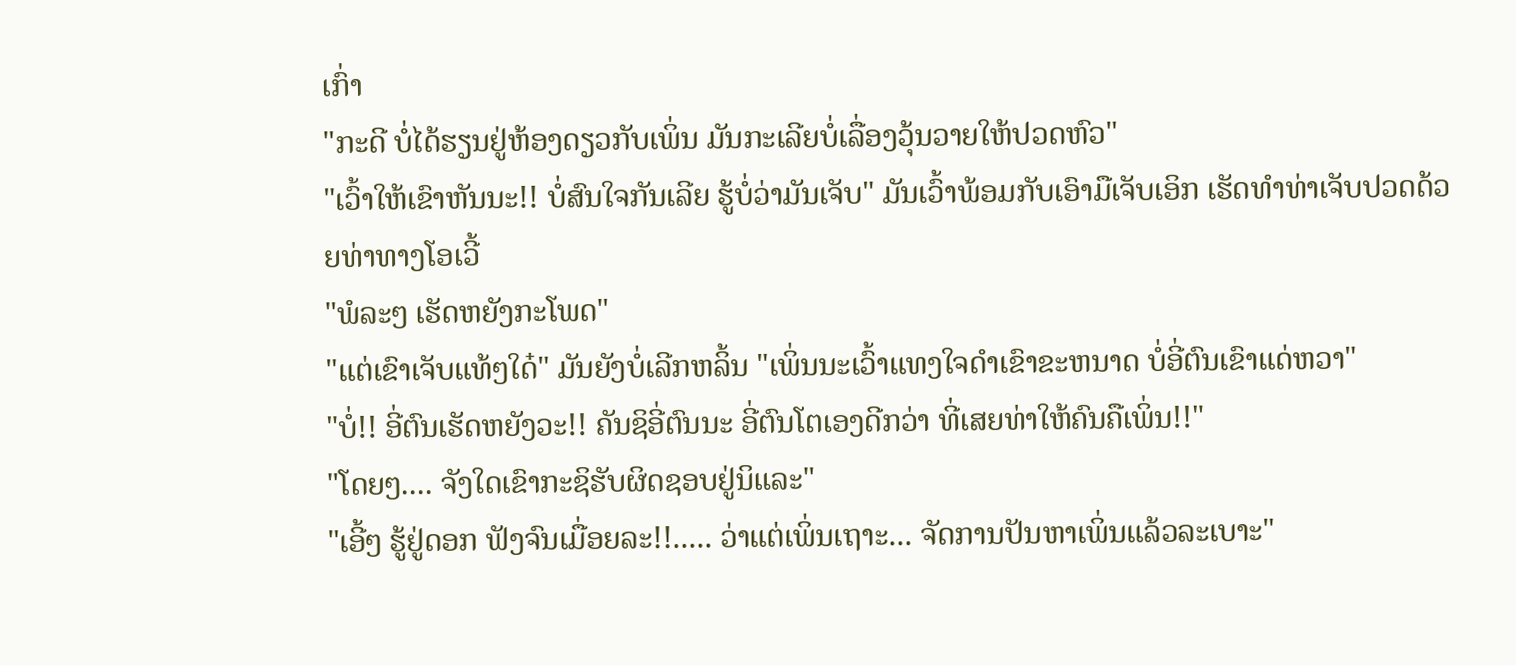ເກົ່າ
"ກະດີ ບໍ່ໄດ້ຮຽນຢູ່ຫ້ອງດຽວກັບເພິ່ນ ມັນກະເລີຍບໍ່ເລື່ອງວຸ້ນວາຍໃຫ້ປວດຫົວ"
"ເວົ້າໃຫ້ເຂົາຫັນນະ!! ບໍ່ສົນໃຈກັນເລີຍ ຮູ້ບໍ່ວ່າມັນເຈັບ" ມັນເວົ້າພ້ອມກັບເອົາມືເຈັບເອິກ ເຮັດທຳທ່າເຈັບປວດດ້ວຍທ່າທາງໂອເວີ້
"ພໍລະໆ ເຮັດຫຍັງກະໂພດ"
"ແຕ່ເຂົາເຈັບແທ້ໆໃດ໋" ມັນຍັງບໍ່ເລີກຫລິ້ນ "ເພິ່ນນະເວົ້າແທງໃຈດຳເຂົາຂະຫນາດ ບໍ່ອີ່ຕົນເຂົາແດ່ຫວາ"
"ບໍ່!! ອີ່ຕົນເຮັດຫຍັງວະ!! ຄັນຊິອີ່ຕົນນະ ອີ່ຕົນໂຕເອງດີກວ່າ ທີ່ເສຍທ່າໃຫ້ຄົນຄືເພິ່ນ!!"
"ໂດຍໆ.... ຈັງໃດເຂົາກະຊິຮັບຜິດຊອບຢູ່ນິແລະ"
"ເອີ້ໆ ຮູ້ຢູ່ດອກ ຟັງຈົນເມື່ອຍລະ!!..... ວ່າແຕ່ເພິ່ນເຖາະ... ຈັດການປັນຫາເພິ່ນແລ້ວລະເບາະ"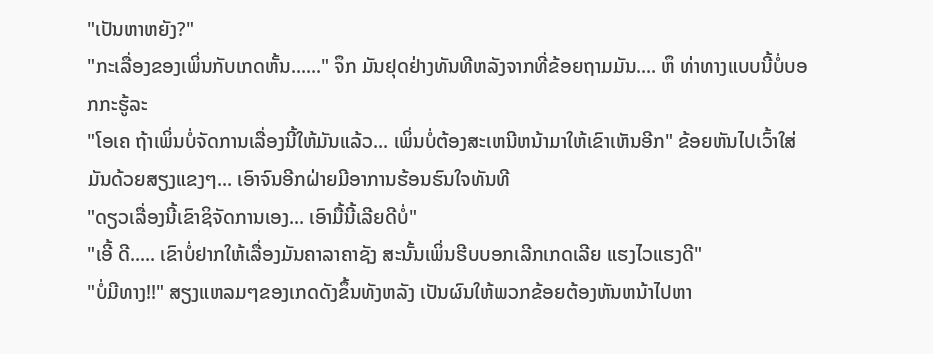"ເປັນຫາຫຍັງ?"
"ກະເລື່ອງຂອງເພິ່ນກັບເກດຫັ້ນ......" ຈຶກ ມັນຢຸດຢ່າງທັນທີຫລັງຈາກທີ່ຂ້ອຍຖາມມັນ.... ຫຶ ທ່າທາງແບບນີ້ບໍ່ບອກກະຮູ້ລະ
"ໂອເຄ ຖ້າເພິ່ນບໍ່ຈັດການເລື່ອງນີ້ໃຫ້ມັນແລ້ວ... ເພິ່ນບໍ່ຕ້ອງສະເຫນີຫນ້າມາໃຫ້ເຂົາເຫັນອີກ" ຂ້ອຍຫັນໄປເວົ້າໃສ່ມັນດ້ວຍສຽງແຂງໆ... ເອົາຈົນອີກຝ່າຍມີອາການຮ້ອນຮົນໃຈທັນທີ
"ດຽວເລື່ອງນີ້ເຂົາຊິຈັດການເອງ... ເອົາມື້ນີ້ເລີຍດີບໍ່"
"ເອີ້ ດີ..... ເຂົາບໍ່ຢາກໃຫ້ເລື່ອງມັນຄາລາຄາຊັງ ສະນັ້ນເພິ່ນຮີບບອກເລີກເກດເລີຍ ແຮງໄວແຮງດີ"
"ບໍ່ມີທາງ!!" ສຽງແຫລມໆຂອງເກດດັງຂຶ້ນທັງຫລັງ ເປັນຜົນໃຫ້ພວກຂ້ອຍຕ້ອງຫັນຫນ້າໄປຫາ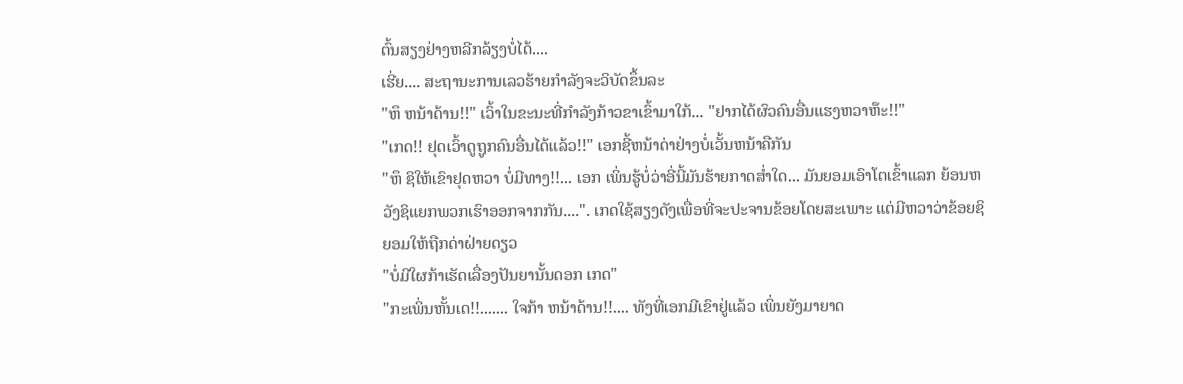ຕົ້ນສຽງຢ່າງຫລີກລ້ຽງບໍ່ໄດ້....
ເຮີ່ຍ.... ສະຖານະການເລວຮ້າຍກຳລັງຈະວິບັດຂຶ້ນລະ
"ຫຶ ຫນ້າດ້ານ!!" ເວົ້າໃນຂະນະທີ່ກຳລັງກ້າວຂາເຂົ້າມາໃກ້... "ຢາກໄດ້ຜົວຄົນອື່ນແຮງຫວາຫ໊ະ!!"
"ເກດ!! ຢຸດເວົ້າດູຖູກຄົນອື່ນໄດ້ແລ້ວ!!" ເອກຊີ້ຫນ້າດ່າຢ່າງບໍ່ເວັ້ນຫນ້າຄືກັນ
"ຫຶ ຊິໃຫ້ເຂົາຢຸດຫວາ ບໍ່ມີທາງ!!... ເອກ ເພິ່ນຮູ້ບໍ່ວ່າອີ່ນີ້ມັນຮ້າຍກາດສ່ຳໃດ... ມັນຍອມເອົາໂຕເຂົ້າແລກ ຍ້ອນຫວັງຊິແຍກພວກເຮົາອອກຈາກກັນ....". ເກດໃຊ້ສຽງດັງເພື່ອທີ່ຈະປະຈານຂ້ອຍໂດຍສະເພາະ ແຕ່ມີຫວາວ່າຂ້ອຍຊິຍອມໃຫ້ຖືກດ່າຝ່າຍດຽວ
"ບໍ່ມີໃຜກ້າເຮັດເລື່ອງປັນຍານັ້ນດອກ ເກດ"
"ກະເພິ່ນຫັ້ນເດ!!....... ໃຈກ້າ ຫນ້າດ້ານ!!.... ທັງທີ່ເອກມີເຂົາຢູ່ແລ້ວ ເພິ່ນຍັງມາຍາດ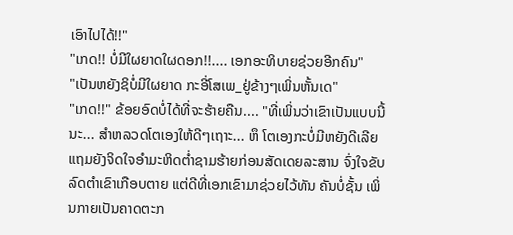ເອົາໄປໄດ້!!"
"ເກດ!! ບໍ່ມີໃຜຍາດໃຜດອກ!!.... ເອກອະທິບາຍຊ່ວຍອີກຄົນ"
"ເປັນຫຍັງຊິບໍ່ມີໃຜຍາດ ກະອີ່ໂສເພ_ຢູ່ຂ້າງໆເພິ່ນຫັ້ນເດ"
"ເກດ!!" ຂ້ອຍອົດບໍ່ໄດ້ທີ່ຈະຮ້າຍຄືນ.... "ທີ່ເພິ່ນວ່າເຂົາເປັນແບບນີ້ນະ... ສຳຫລວດໂຕເອງໃຫ້ດີໆເຖາະ... ຫຶ ໂຕເອງກະບໍ່ມີຫຍັງດີເລີຍ ແຖມຍັງຈິດໃຈອຳມະຫິດຕ່ຳຊາມຮ້າຍກ່ອນສັດເດຍລະສານ ຈົ່ງໃຈຂັບລົດຕຳເຂົາເກືອບຕາຍ ແຕ່ດີທີ່ເອກເຂົາມາຊ່ວຍໄວ້ທັນ ຄັນບໍ່ຊັ້ນ ເພິ່ນກາຍເປັນຄາດຕະກ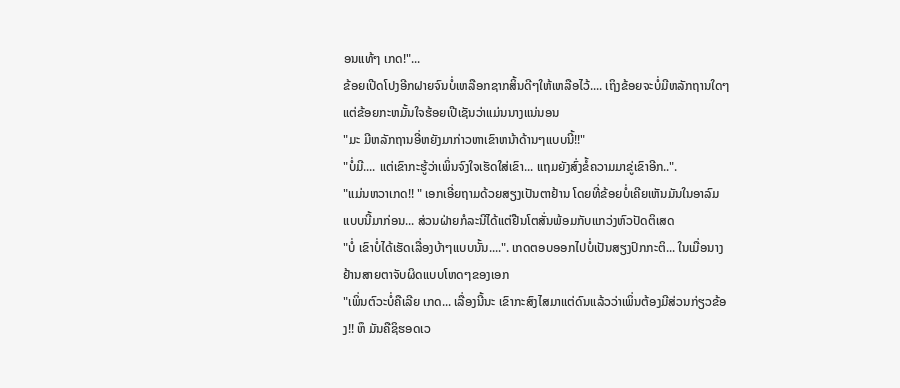ອນແທ້ໆ ເກດ!"...
ຂ້ອຍເປີດໂປງອີກຝາຍຈົນບໍ່ເຫລືອກຊາກສິ້ນດີໆໃຫ້ເຫລືອໄວ້.... ເຖິງຂ້ອຍຈະບໍ່ມີຫລັກຖານໃດໆ ແຕ່ຂ້ອຍກະຫມັ້ນໃຈຮ້ອຍເປີເຊັນວ່າແມ່ນນາງແນ່ນອນ
"ມະ ມີຫລັກຖານອີ່ຫຍັງມາກ່າວຫາເຂົາຫນ້າດ້ານໆແບບນີ້!!"
"ບໍ່ມີ.... ແຕ່ເຂົາກະຮູ້ວ່າເພິ່ນຈົງໃຈເຮັດໃສ່ເຂົາ... ແຖມຍັງສົ່ງຂໍ້ຄວາມມາຂູ່ເຂົາອີກ..".
"ແມ່ນຫວາເກດ!! " ເອກເອີ່ຍຖາມດ້ວຍສຽງເປັນຕາຢ້ານ ໂດຍທີ່ຂ້ອຍບໍ່ເຄີຍເຫັນມັນໃນອາລົມແບບນີ້ມາກ່ອນ... ສ່ວນຝ່າຍກໍລະນີໄດ້ແຕ່ຢືນໂຕສັ່ນພ້ອມກັບແກວ່ງຫົວປັດຕິເສດ
"ບໍ່ ເຂົາບໍ່ໄດ້ເຮັດເລື່ອງບ້າໆແບບນັ້ນ....". ເກດຕອບອອກໄປບໍ່ເປັນສຽງປົກກະຕິ... ໃນເມື່ອນາງຢ້ານສາຍຕາຈັບຜິດແບບໂຫດໆຂອງເອກ
"ເພິ່ນຕົວະບໍ່ຄືເລີຍ ເກດ... ເລື່ອງນີ້ນະ ເຂົາກະສົງໄສມາແຕ່ດົນແລ້ວວ່າເພິ່ນຕ້ອງມີສ່ວນກ່ຽວຂ້ອງ!! ຫຶ ມັນຄືຊິຮອດເວ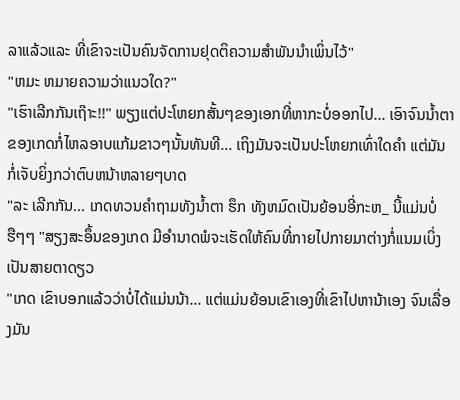ລາແລ້ວແລະ ທີ່ເຂົາຈະເປັນຄົນຈັດການຢຸດຕິຄວາມສຳພັນນຳເພິ່ນໄວ້"
"ຫມະ ຫມາຍຄວາມວ່າແນວໃດ?"
"ເຮົາເລີກກັນເຖ໊າະ!!" ພຽງແຕ່ປະໂຫຍກສັ້ນໆຂອງເອກທີ່ຫາກະບໍ່ອອກໄປ... ເອົາຈົນນ້ຳຕາຂອງເກດກໍ່ໄຫລອາບແກ້ມຂາວໆນັ້ນທັນທີ... ເຖິງມັນຈະເປັນປະໂຫຍກເທົ່າໃດຄຳ ແຕ່ມັນກໍ່ເຈັບຍິ່ງກວ່າຕົບຫນ້າຫລາຍໆບາດ
"ລະ ເລີກກັນ... ເກດທວນຄຳຖາມທັງນ້ຳຕາ ຮຶກ ທັງຫມົດເປັນຍ້ອນອີ່ກະຫ_ ນີ້ແມ່ນບໍ່ ຮືໆໆ "ສຽງສະອຶ້ນຂອງເກດ ມີອຳນາດພໍຈະເຮັດໃຫ້ຄົນທີ່ກາຍໄປກາຍມາຕ່າງກໍ່ແນມເບິ່ງເປັນສາຍຕາດຽວ
"ເກດ ເຂົາບອກແລ້ວວ່າບໍ່ໄດ້ແມ່ນນ້າ... ແຕ່ແມ່ນຍ້ອນເຂົາເອງທີ່ເຂົາໄປຫານ້າເອງ ຈົນເລື່ອງມັນ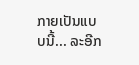ກາຍເປັນແບບນີ້... ລະອີກ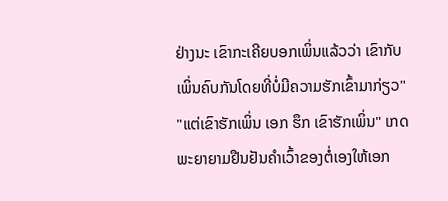ຢ່າງນະ ເຂົາກະເຄີຍບອກເພິ່ນແລ້ວວ່າ ເຂົາກັບເພິ່ນຄົບກັນໂດຍທີ່ບໍ່ມີຄວາມຮັກເຂົ້າມາກ່ຽວ"
"ແຕ່ເຂົາຮັກເພິ່ນ ເອກ ຮຶກ ເຂົາຮັກເພິ່ນ" ເກດພະຍາຍາມຢືນຢັນຄຳເວົ້າຂອງຕໍ່ເອງໃຫ້ເອກ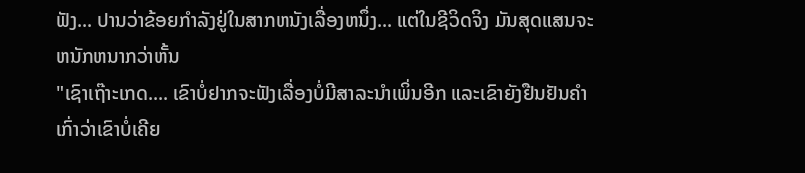ຟັງ... ປານວ່າຂ້ອຍກຳລັງຢູ່ໃນສາກຫນັງເລື່ອງຫນຶ່ງ... ແຕ່ໃນຊີວິດຈິງ ມັນສຸດແສນຈະຫນັກຫນາກວ່າຫັ້ນ
"ເຊົາເຖ໊າະເກດ.... ເຂົາບໍ່ຢາກຈະຟັງເລື່ອງບໍ່ມີສາລະນຳເພິ່ນອີກ ແລະເຂົາຍັງຢືນຢັນຄຳເກົ່າວ່າເຂົາບໍ່ເຄີຍ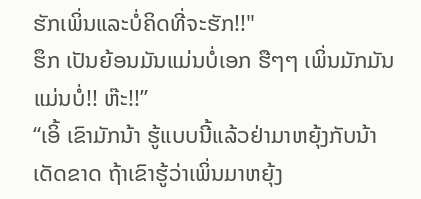ຮັກເພິ່ນແລະບໍ່ຄິດທີ່ຈະຮັກ!!"
ຮຶກ ເປັນຍ້ອນມັນແມ່ນບໍ່ເອກ ຮືໆໆ ເພິ່ນມັກມັນແມ່ນບໍ່!! ຫ໊ະ!!”
“ເອິ້ ເຂົາມັກນ້າ ຮູ້ແບບນີ້ແລ້ວຢ່າມາຫຍຸ້ງກັບນ້າເດັດຂາດ ຖ້າເຂົາຮູ້ວ່າເພິ່ນມາຫຍຸ້ງ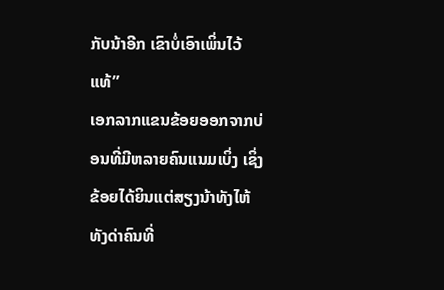ກັບນ້າອີກ ເຂົາບໍ່ເອົາເພິ່ນໄວ້ແທ້”
ເອກລາກແຂນຂ້ອຍອອກຈາກບ່ອນທີ່ມີຫລາຍຄົນແນມເບິ່ງ ເຊິ່ງຂ້ອຍໄດ້ຍິນແຕ່ສຽງນ້າທັງໄຫ້ ທັງດ່າຄົນທີ່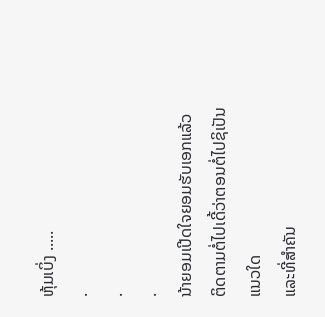ຫຸ້ມເບິ່ງ .....
.
.
.
ນ້າຍອມເປີດໃຈຍອມຮັບເອກແລ້ວ
ຕິດຕາມຕໍ່ໄປເດີ້ວ່າຕອນຕໍ່ໄປຊິເປັນແນວໃດ
ແລະທີ່ສຳຄັນ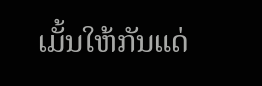ເມັ້ນໃຫ້ກັນແດ່